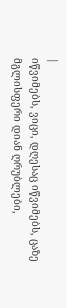|
იწვიმებს, ვიცი, დღესაც იწვიმებს, ცაზე მგლისფერი დიან ღრუბლები,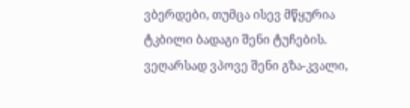ვბერდები, თუმცა ისევ მწყურია ტკბილი ბადაგი შენი ტუჩების.
ვეღარსად ვპოვე შენი გზა-კვალი,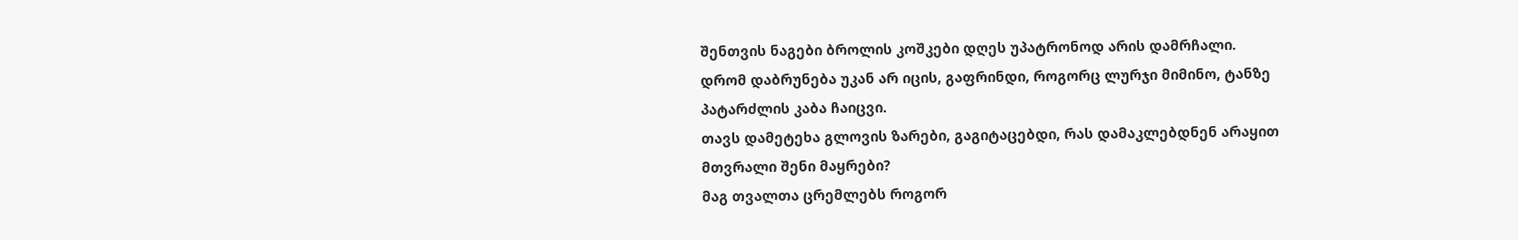შენთვის ნაგები ბროლის კოშკები დღეს უპატრონოდ არის დამრჩალი.
დრომ დაბრუნება უკან არ იცის, გაფრინდი, როგორც ლურჯი მიმინო, ტანზე პატარძლის კაბა ჩაიცვი.
თავს დამეტეხა გლოვის ზარები, გაგიტაცებდი, რას დამაკლებდნენ არაყით მთვრალი შენი მაყრები?
მაგ თვალთა ცრემლებს როგორ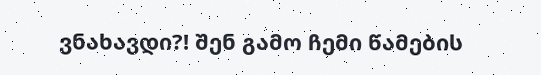ვნახავდი?! შენ გამო ჩემი წამების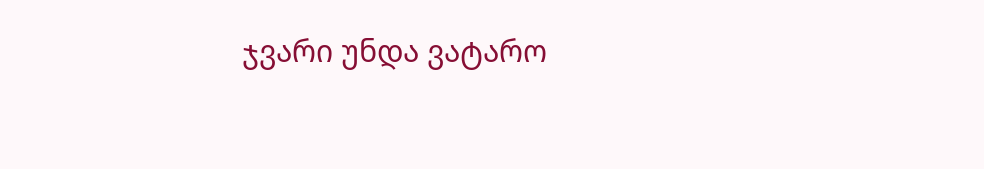ჯვარი უნდა ვატარო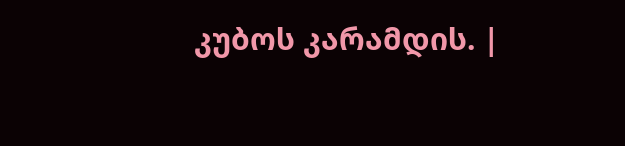კუბოს კარამდის. |